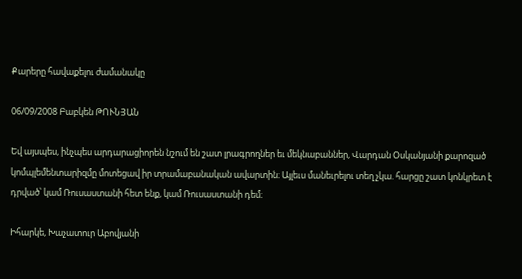Քարերը հավաքելու ժամանակը

06/09/2008 Բաբկեն ԹՈՒՆՅԱՆ

Եվ այսպես, ինչպես արդարացիորեն նշում են շատ լրագրողներ եւ մեկնաբաններ, Վարդան Օսկանյանի քարոզած կոմպլեմենտարիզմը մոտեցավ իր տրամաբանական ավարտին։ Այլեւս մանեւրելու տեղ չկա. հարցը շատ կոնկրետ է դրված՝ կամ Ռուսաստանի հետ ենք, կամ Ռուսաստանի դեմ։

Իհարկե, Խաչատուր Աբովյանի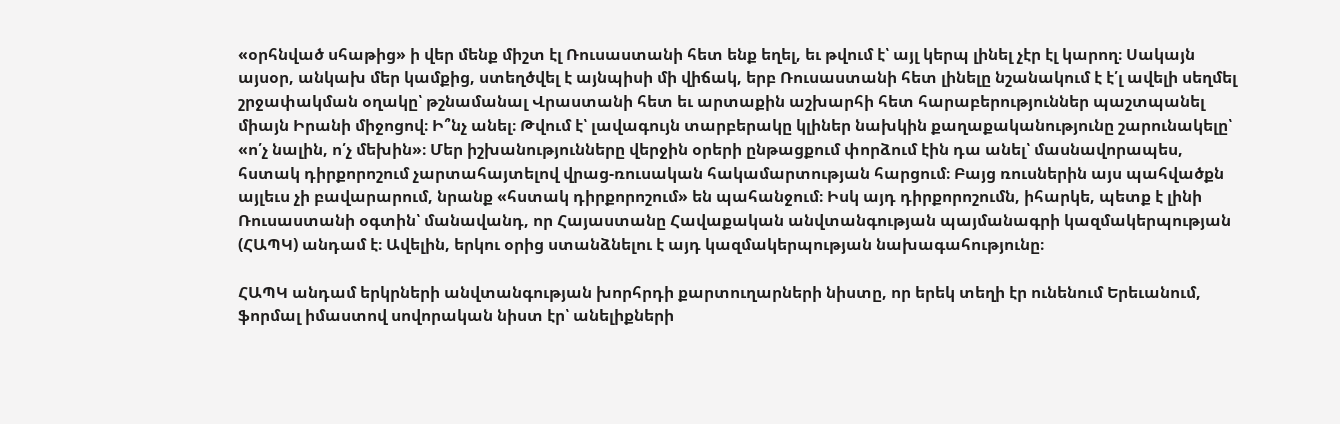«օրհնված սհաթից» ի վեր մենք միշտ էլ Ռուսաստանի հետ ենք եղել, եւ թվում է՝ այլ կերպ լինել չէր էլ կարող։ Սակայն այսօր, անկախ մեր կամքից, ստեղծվել է այնպիսի մի վիճակ, երբ Ռուսաստանի հետ լինելը նշանակում է է՛լ ավելի սեղմել շրջափակման օղակը՝ թշնամանալ Վրաստանի հետ եւ արտաքին աշխարհի հետ հարաբերություններ պաշտպանել միայն Իրանի միջոցով։ Ի՞նչ անել։ Թվում է՝ լավագույն տարբերակը կլիներ նախկին քաղաքականությունը շարունակելը՝ «ո՛չ նալին, ո՛չ մեխին»։ Մեր իշխանությունները վերջին օրերի ընթացքում փորձում էին դա անել՝ մասնավորապես, հստակ դիրքորոշում չարտահայտելով վրաց-ռուսական հակամարտության հարցում։ Բայց ռուսներին այս պահվածքն այլեւս չի բավարարում, նրանք «հստակ դիրքորոշում» են պահանջում։ Իսկ այդ դիրքորոշումն, իհարկե, պետք է լինի Ռուսաստանի օգտին՝ մանավանդ, որ Հայաստանը Հավաքական անվտանգության պայմանագրի կազմակերպության (ՀԱՊԿ) անդամ է։ Ավելին, երկու օրից ստանձնելու է այդ կազմակերպության նախագահությունը։

ՀԱՊԿ անդամ երկրների անվտանգության խորհրդի քարտուղարների նիստը, որ երեկ տեղի էր ունենում Երեւանում, ֆորմալ իմաստով սովորական նիստ էր՝ անելիքների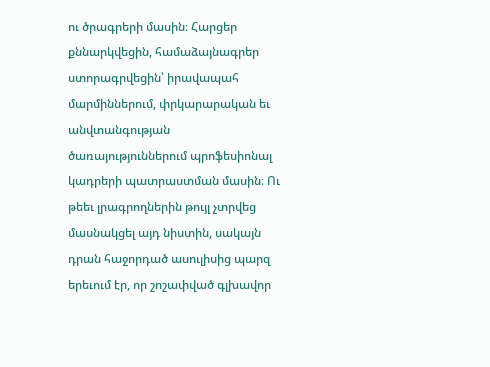ու ծրագրերի մասին։ Հարցեր քննարկվեցին, համաձայնագրեր ստորագրվեցին՝ իրավապահ մարմիններում, փրկարարական եւ անվտանգության ծառայություններում պրոֆեսիոնալ կադրերի պատրաստման մասին։ Ու թեեւ լրագրողներին թույլ չտրվեց մասնակցել այդ նիստին, սակայն դրան հաջորդած ասուլիսից պարզ երեւում էր, որ շոշափված գլխավոր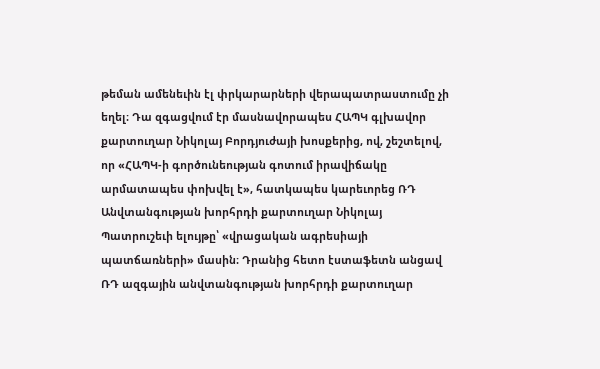թեման ամենեւին էլ փրկարարների վերապատրաստումը չի եղել։ Դա զգացվում էր մասնավորապես ՀԱՊԿ գլխավոր քարտուղար Նիկոլայ Բորդյուժայի խոսքերից, ով, շեշտելով, որ «ՀԱՊԿ-ի գործունեության գոտում իրավիճակը արմատապես փոխվել է», հատկապես կարեւորեց ՌԴ Անվտանգության խորհրդի քարտուղար Նիկոլայ Պատրուշեւի ելույթը՝ «վրացական ագրեսիայի պատճառների» մասին։ Դրանից հետո էստաֆետն անցավ ՌԴ ազգային անվտանգության խորհրդի քարտուղար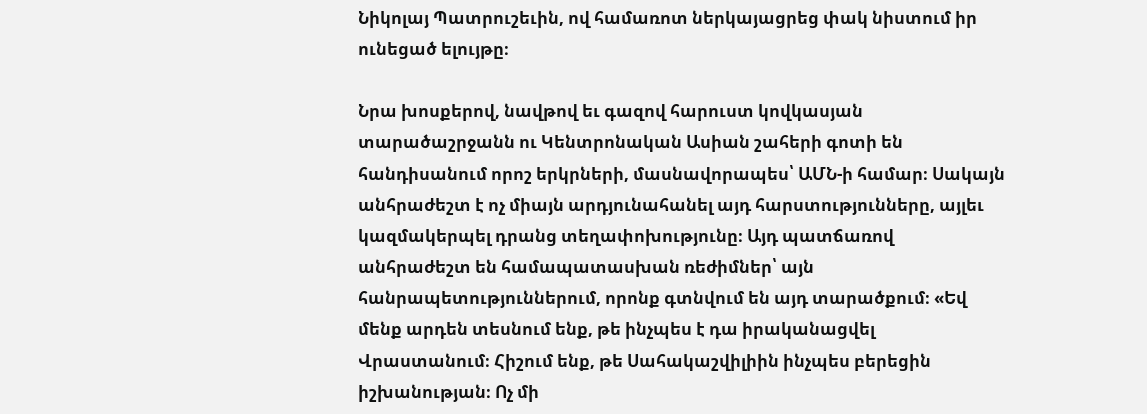Նիկոլայ Պատրուշեւին, ով համառոտ ներկայացրեց փակ նիստում իր ունեցած ելույթը։

Նրա խոսքերով, նավթով եւ գազով հարուստ կովկասյան տարածաշրջանն ու Կենտրոնական Ասիան շահերի գոտի են հանդիսանում որոշ երկրների, մասնավորապես՝ ԱՄՆ-ի համար։ Սակայն անհրաժեշտ է ոչ միայն արդյունահանել այդ հարստությունները, այլեւ կազմակերպել դրանց տեղափոխությունը։ Այդ պատճառով անհրաժեշտ են համապատասխան ռեժիմներ՝ այն հանրապետություններում, որոնք գտնվում են այդ տարածքում։ «Եվ մենք արդեն տեսնում ենք, թե ինչպես է դա իրականացվել Վրաստանում։ Հիշում ենք, թե Սահակաշվիլիին ինչպես բերեցին իշխանության։ Ոչ մի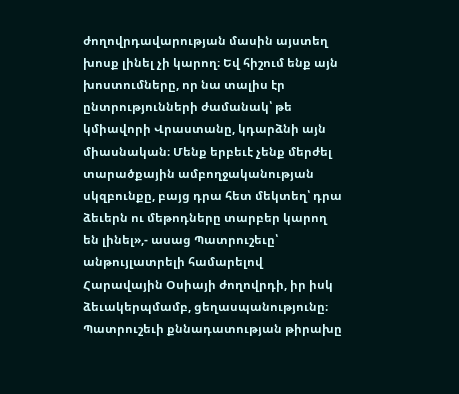ժողովրդավարության մասին այստեղ խոսք լինել չի կարող։ Եվ հիշում ենք այն խոստումները, որ նա տալիս էր ընտրությունների ժամանակ՝ թե կմիավորի Վրաստանը, կդարձնի այն միասնական։ Մենք երբեւէ չենք մերժել տարածքային ամբողջականության սկզբունքը, բայց դրա հետ մեկտեղ՝ դրա ձեւերն ու մեթոդները տարբեր կարող են լինել»,- ասաց Պատրուշեւը՝ անթույլատրելի համարելով Հարավային Օսիայի ժողովրդի, իր իսկ ձեւակերպմամբ, ցեղասպանությունը։ Պատրուշեւի քննադատության թիրախը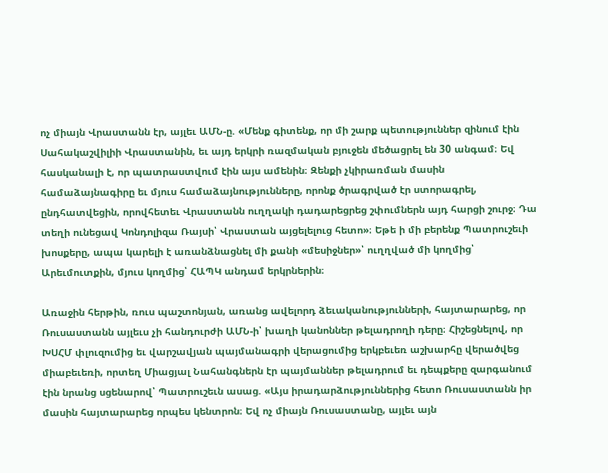ոչ միայն Վրաստանն էր, այլեւ ԱՄՆ-ը. «Մենք գիտենք, որ մի շարք պետություններ զինում էին Սահակաշվիլիի Վրաստանին, եւ այդ երկրի ռազմական բյուջեն մեծացրել են 30 անգամ։ Եվ հասկանալի է, որ պատրաստվում էին այս ամենին։ Զենքի չկիրառման մասին համաձայնագիրը եւ մյուս համաձայնությունները, որոնք ծրագրված էր ստորագրել, ընդհատվեցին, որովհետեւ Վրաստանն ուղղակի դադարեցրեց շփումներն այդ հարցի շուրջ։ Դա տեղի ունեցավ Կոնդոլիզա Ռայսի՝ Վրաստան այցելելուց հետո»։ Եթե ի մի բերենք Պատրուշեւի խոսքերը, ապա կարելի է առանձնացնել մի քանի «մեսիջներ»՝ ուղղված մի կողմից՝ Արեւմուտքին, մյուս կողմից՝ ՀԱՊԿ անդամ երկրներին։

Առաջին հերթին, ռուս պաշտոնյան, առանց ավելորդ ձեւականությունների, հայտարարեց, որ Ռուսաստանն այլեւս չի հանդուրժի ԱՄՆ-ի՝ խաղի կանոններ թելադրողի դերը։ Հիշեցնելով, որ ԽՍՀՄ փլուզումից եւ վարշավյան պայմանագրի վերացումից երկբեւեռ աշխարհը վերածվեց միաբեւեռի, որտեղ Միացյալ Նահանգներն էր պայմաններ թելադրում եւ դեպքերը զարգանում էին նրանց սցենարով՝ Պատրուշեւն ասաց. «Այս իրադարձություններից հետո Ռուսաստանն իր մասին հայտարարեց որպես կենտրոն։ Եվ ոչ միայն Ռուսաստանը, այլեւ այն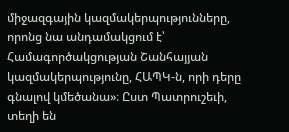միջազգային կազմակերպությունները, որոնց նա անդամակցում է՝ Համագործակցության Շանհայյան կազմակերպությունը, ՀԱՊԿ-ն, որի դերը գնալով կմեծանա»։ Ըստ Պատրուշեւի, տեղի են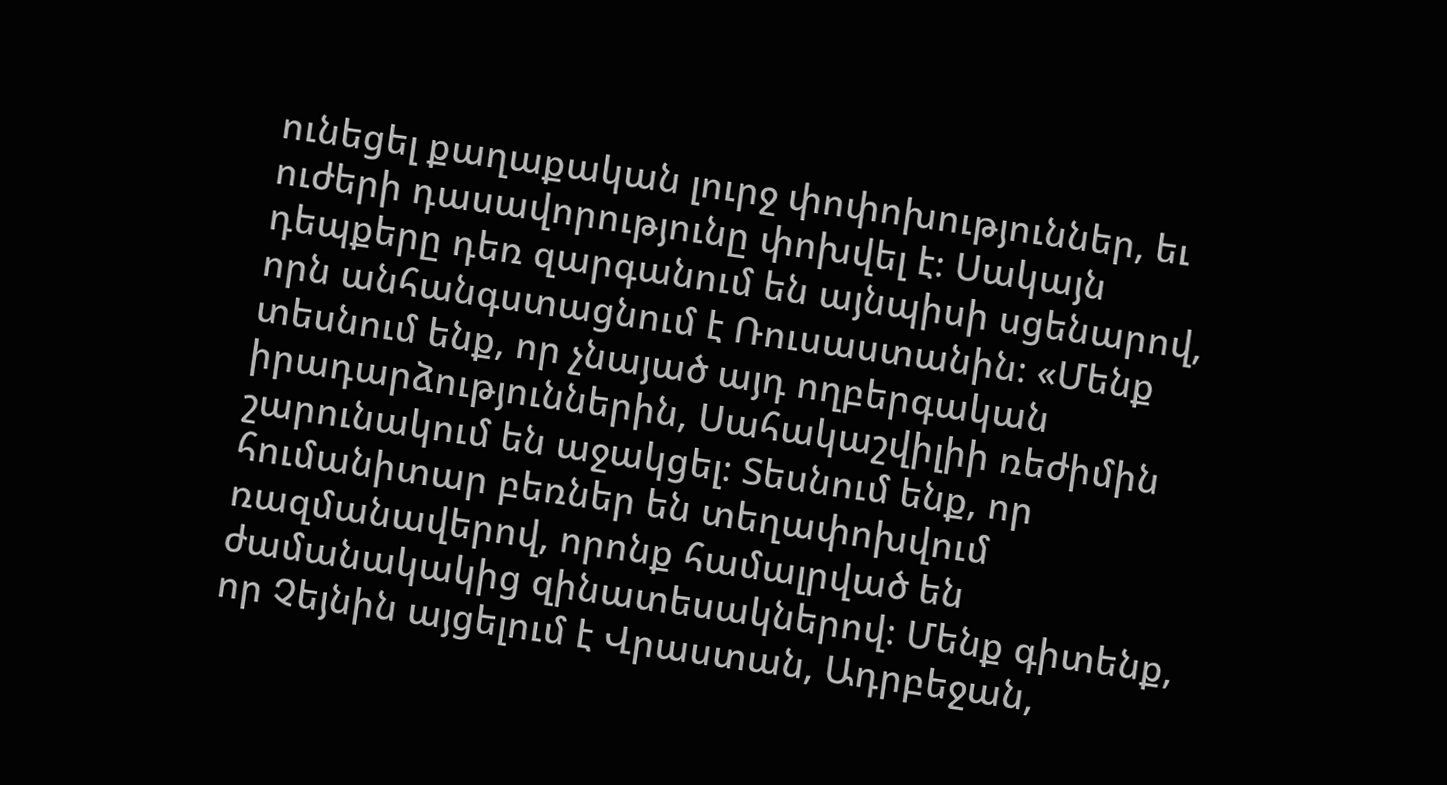ունեցել քաղաքական լուրջ փոփոխություններ, եւ ուժերի դասավորությունը փոխվել է։ Սակայն դեպքերը դեռ զարգանում են այնպիսի սցենարով, որն անհանգստացնում է Ռուսաստանին։ «Մենք տեսնում ենք, որ չնայած այդ ողբերգական իրադարձություններին, Սահակաշվիլիի ռեժիմին շարունակում են աջակցել։ Տեսնում ենք, որ հումանիտար բեռներ են տեղափոխվում ռազմանավերով, որոնք համալրված են ժամանակակից զինատեսակներով։ Մենք գիտենք, որ Չեյնին այցելում է Վրաստան, Ադրբեջան,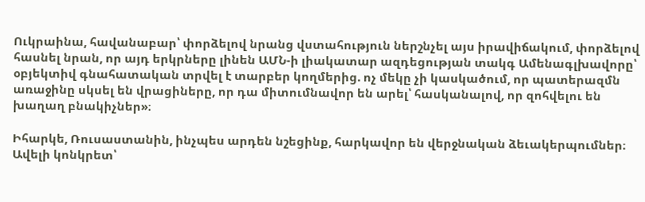Ուկրաինա, հավանաբար՝ փորձելով նրանց վստահություն ներշնչել այս իրավիճակում, փորձելով հասնել նրան, որ այդ երկրները լինեն ԱՄՆ-ի լիակատար ազդեցության տակգ Ամենագլխավորը՝ օբյեկտիվ գնահատական տրվել է տարբեր կողմերից. ոչ մեկը չի կասկածում, որ պատերազմն առաջինը սկսել են վրացիները, որ դա միտումնավոր են արել՝ հասկանալով, որ զոհվելու են խաղաղ բնակիչներ»։

Իհարկե, Ռուսաստանին, ինչպես արդեն նշեցինք, հարկավոր են վերջնական ձեւակերպումներ։ Ավելի կոնկրետ՝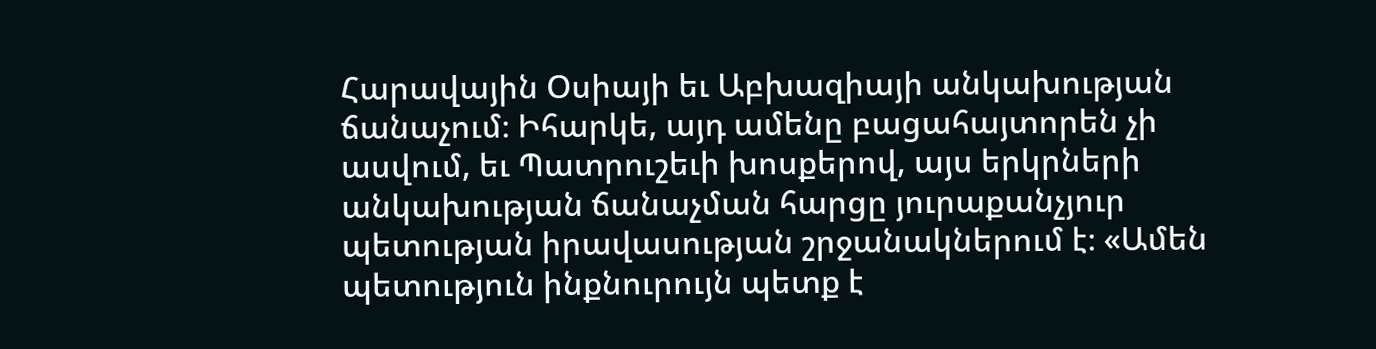Հարավային Օսիայի եւ Աբխազիայի անկախության ճանաչում։ Իհարկե, այդ ամենը բացահայտորեն չի ասվում, եւ Պատրուշեւի խոսքերով, այս երկրների անկախության ճանաչման հարցը յուրաքանչյուր պետության իրավասության շրջանակներում է։ «Ամեն պետություն ինքնուրույն պետք է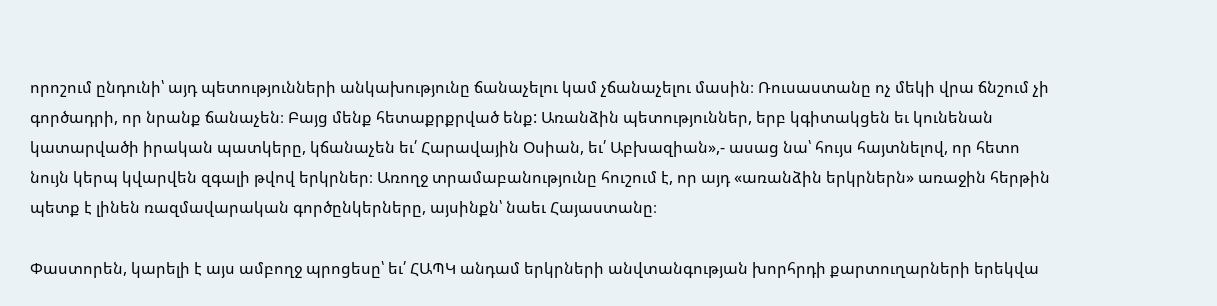որոշում ընդունի՝ այդ պետությունների անկախությունը ճանաչելու կամ չճանաչելու մասին։ Ռուսաստանը ոչ մեկի վրա ճնշում չի գործադրի, որ նրանք ճանաչեն։ Բայց մենք հետաքրքրված ենք: Առանձին պետություններ, երբ կգիտակցեն եւ կունենան կատարվածի իրական պատկերը, կճանաչեն եւ՛ Հարավային Օսիան, եւ՛ Աբխազիան»,- ասաց նա՝ հույս հայտնելով, որ հետո նույն կերպ կվարվեն զգալի թվով երկրներ։ Առողջ տրամաբանությունը հուշում է, որ այդ «առանձին երկրներն» առաջին հերթին պետք է լինեն ռազմավարական գործընկերները, այսինքն՝ նաեւ Հայաստանը։

Փաստորեն, կարելի է այս ամբողջ պրոցեսը՝ եւ՛ ՀԱՊԿ անդամ երկրների անվտանգության խորհրդի քարտուղարների երեկվա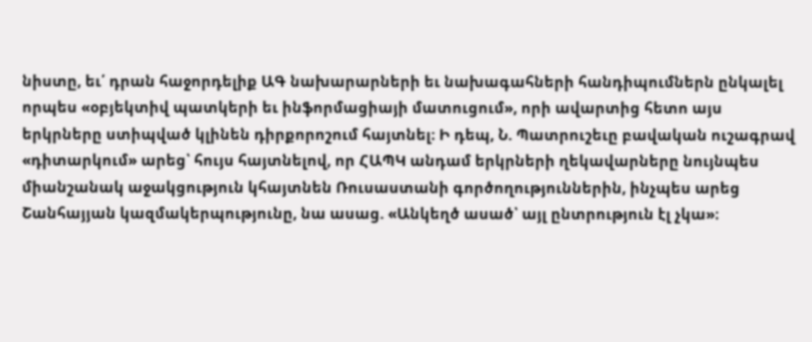նիստը, եւ՛ դրան հաջորդելիք ԱԳ նախարարների եւ նախագահների հանդիպումներն ընկալել որպես «օբյեկտիվ պատկերի եւ ինֆորմացիայի մատուցում», որի ավարտից հետո այս երկրները ստիպված կլինեն դիրքորոշում հայտնել։ Ի դեպ, Ն. Պատրուշեւը բավական ուշագրավ «դիտարկում» արեց՝ հույս հայտնելով, որ ՀԱՊԿ անդամ երկրների ղեկավարները նույնպես միանշանակ աջակցություն կհայտնեն Ռուսաստանի գործողություններին, ինչպես արեց Շանհայյան կազմակերպությունը, նա ասաց. «Անկեղծ ասած՝ այլ ընտրություն էլ չկա»։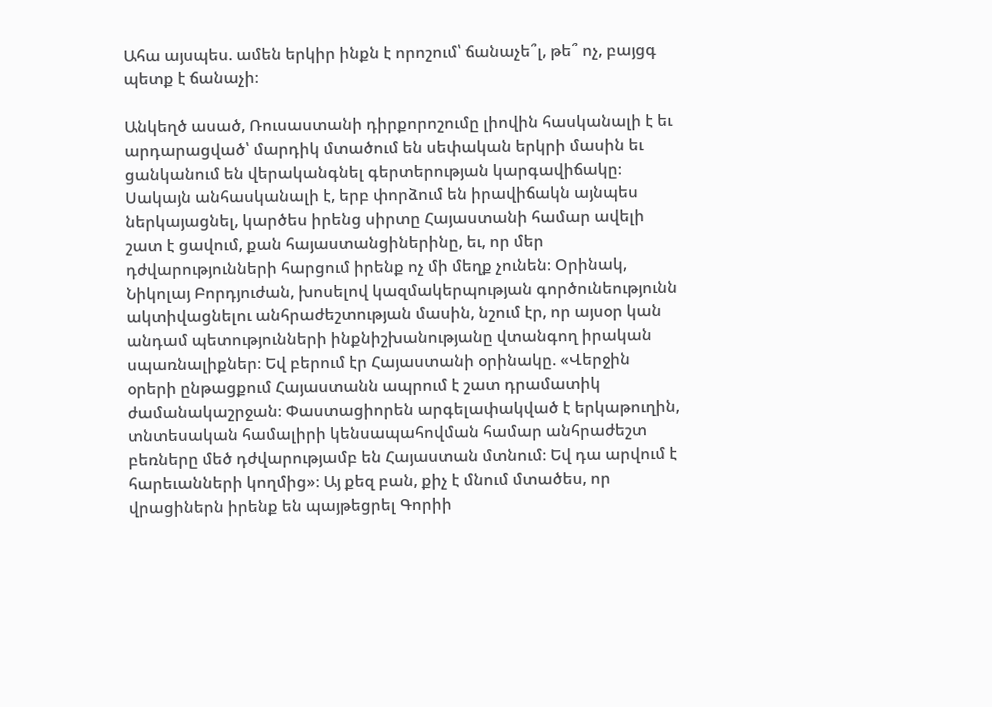Ահա այսպես. ամեն երկիր ինքն է որոշում՝ ճանաչե՞լ, թե՞ ոչ, բայցգ պետք է ճանաչի։

Անկեղծ ասած, Ռուսաստանի դիրքորոշումը լիովին հասկանալի է եւ արդարացված՝ մարդիկ մտածում են սեփական երկրի մասին եւ ցանկանում են վերականգնել գերտերության կարգավիճակը։ Սակայն անհասկանալի է, երբ փորձում են իրավիճակն այնպես ներկայացնել, կարծես իրենց սիրտը Հայաստանի համար ավելի շատ է ցավում, քան հայաստանցիներինը, եւ, որ մեր դժվարությունների հարցում իրենք ոչ մի մեղք չունեն։ Օրինակ, Նիկոլայ Բորդյուժան, խոսելով կազմակերպության գործունեությունն ակտիվացնելու անհրաժեշտության մասին, նշում էր, որ այսօր կան անդամ պետությունների ինքնիշխանությանը վտանգող իրական սպառնալիքներ։ Եվ բերում էր Հայաստանի օրինակը. «Վերջին օրերի ընթացքում Հայաստանն ապրում է շատ դրամատիկ ժամանակաշրջան։ Փաստացիորեն արգելափակված է երկաթուղին, տնտեսական համալիրի կենսապահովման համար անհրաժեշտ բեռները մեծ դժվարությամբ են Հայաստան մտնում։ Եվ դա արվում է հարեւանների կողմից»։ Այ քեզ բան, քիչ է մնում մտածես, որ վրացիներն իրենք են պայթեցրել Գորիի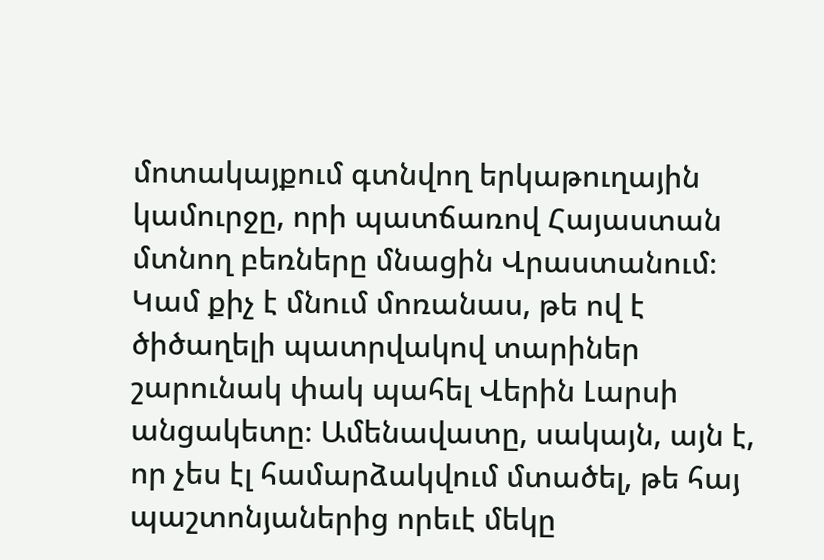մոտակայքում գտնվող երկաթուղային կամուրջը, որի պատճառով Հայաստան մտնող բեռները մնացին Վրաստանում։ Կամ քիչ է մնում մոռանաս, թե ով է ծիծաղելի պատրվակով տարիներ շարունակ փակ պահել Վերին Լարսի անցակետը։ Ամենավատը, սակայն, այն է, որ չես էլ համարձակվում մտածել, թե հայ պաշտոնյաներից որեւէ մեկը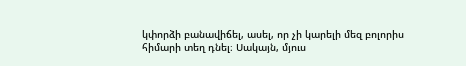կփորձի բանավիճել, ասել, որ չի կարելի մեզ բոլորիս հիմարի տեղ դնել։ Սակայն, մյուս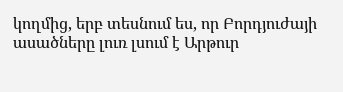կողմից, երբ տեսնում ես, որ Բորդյուժայի ասածները լուռ լսում է Արթուր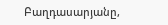Բաղդասարյանը,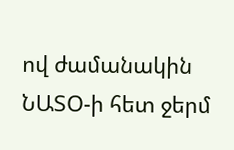ով ժամանակին ՆԱՏՕ-ի հետ ջերմ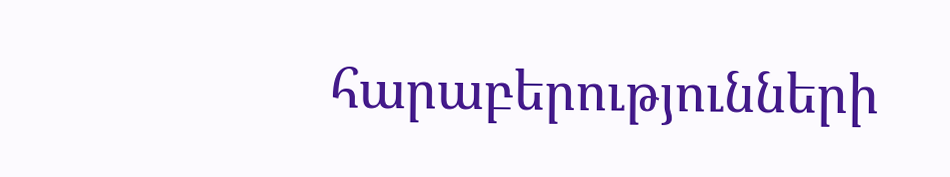հարաբերությունների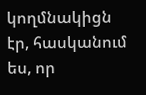կողմնակիցն էր, հասկանում ես, որ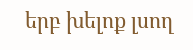երբ խելոք լսող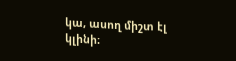կա, ասող միշտ էլ կլինի։